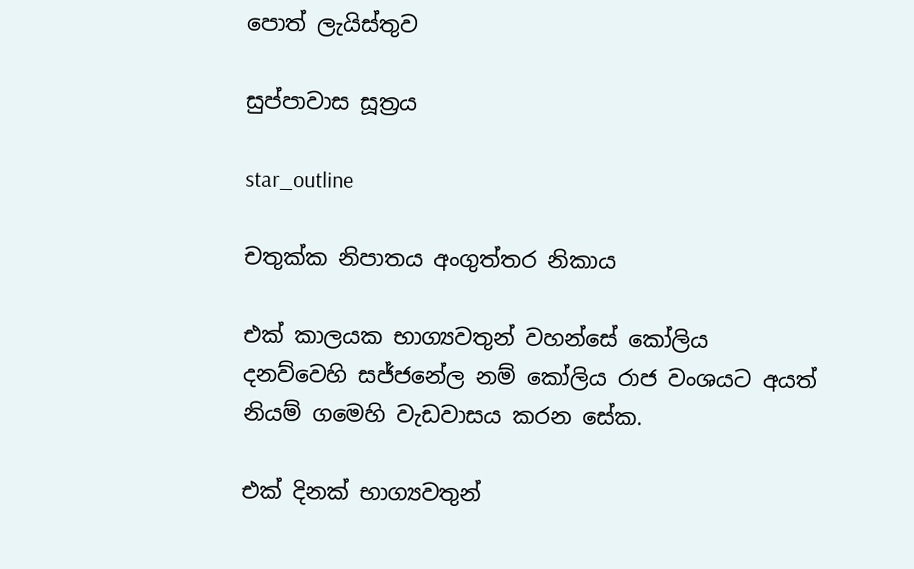පොත් ලැයිස්තුව

සුප්පාවාස සූත්‍රය

star_outline

චතුක්ක නිපාතය අංගුත්තර නිකාය

එක් කාලයක භාග්‍යවතුන් වහන්සේ කෝලිය දනව්වෙහි සජ්ජනේල නම් කෝලිය රාජ වංශයට අයත් නියම් ගමෙහි වැඩවාසය කරන සේක.

එක් දිනක් භාග්‍යවතුන්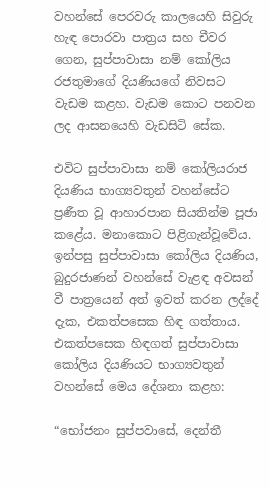වහන්සේ පෙරවරු කාලයෙහි සිවුරු හැඳ පොරවා පාත්‍රය සහ චීවර ගෙන, සුප්පාවාසා නම් කෝලිය රජතුමාගේ දියණියගේ නිවසට වැඩම කළහ. වැඩම කොට පනවන ලද ආසනයෙහි වැඩසිටි සේක.

එවිට සුප්පාවාසා නම් කෝලියරාජ දියණිය භාග්‍යවතුන් වහන්සේට ප්‍රණීත වූ ආහාරපාන සියතින්ම පූජා කළේය. මනාකොට පිළිගැන්වූවේය. ඉන්පසු සුප්පාවාසා කෝලිය දියණිය, බුදුරජාණන් වහන්සේ වැළඳ අවසන් වී පාත්‍රයෙන් අත් ඉවත් කරන ලද්දේ දැක, එකත්පසෙක හිඳ ගත්තාය. එකත්පසෙක හිඳගත් සුප්පාවාසා කෝලිය දියණියට භාග්‍යවතුන් වහන්සේ මෙය දේශනා කළහ:

“භෝජනං සුප්පවාසේ, දෙන්තී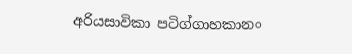අරියසාවිකා පටිග්ගාහකානං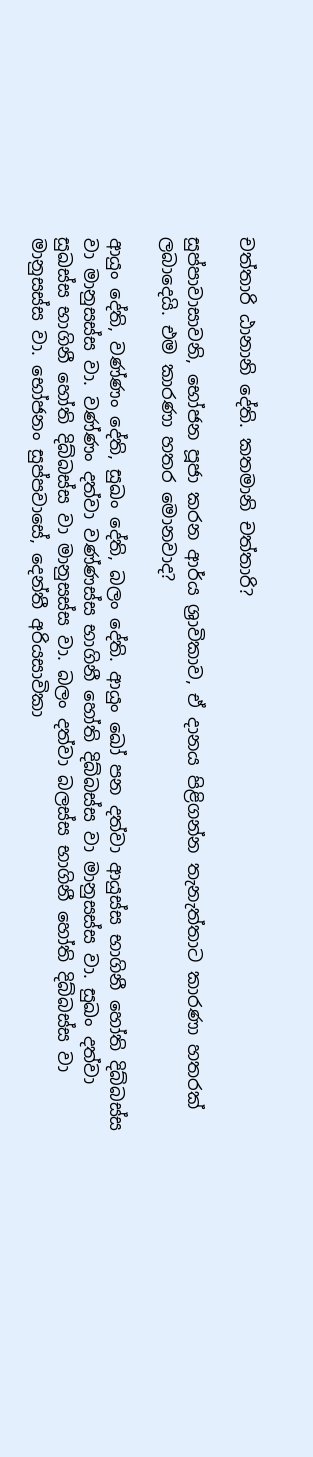චත්තාරි ඨානානි දේති. කතමානි චත්තාරි?

සුප්පාවාසාවනි, භෝජන පූජා කරන ආර්ය ශ්‍රාවිකාව, ඒ දානය පිළිගන්න තැනැත්තාට කාරණා හතරක් ලබාදෙයි. එම කාරණා හතර මොනවාද?

ආයුං දේති, වණ්ණං දේති, සුඛං දේති, බලං දේති. ආයුං ඛෝ පන දත්වා ආයුස්ස භාගිනී හෝති දිබ්බස්ස වා මානුසස්ස වා. වණ්ණං දත්වා වණ්ණස්ස භාගිනී හෝති දිබ්බස්ස වා මානුසස්ස වා. සුඛං දත්වා සුඛස්ස භාගිනී හෝති දිබ්බස්ස වා මානුසස්ස වා. බලං දත්වා බලස්ස භාගිනී හෝති දිබ්බස්ස වා මානුසස්ස වා. භෝජනං සුප්පවාසේ, දෙන්තී අරියසාවිකා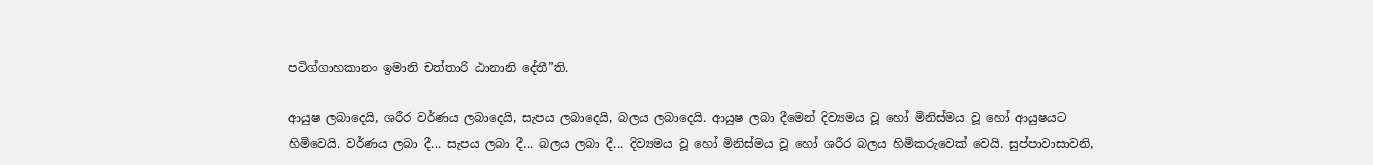පටිග්ගාහකානං ඉමානි චත්තාරි ඨානානි දේතී”ති.

ආයුෂ ලබාදෙයි, ශරීර වර්ණය ලබාදෙයි, සැපය ලබාදෙයි, බලය ලබාදෙයි. ආයුෂ ලබා දීමෙන් දිව්‍යමය වූ හෝ මිනිස්මය වූ හෝ ආයුෂයට හිමිවෙයි. වර්ණය ලබා දී... සැපය ලබා දී... බලය ලබා දී... දිව්‍යමය වූ හෝ මිනිස්මය වූ හෝ ශරීර බලය හිමිකරුවෙක් වෙයි. සුප්පාවාසාවනි,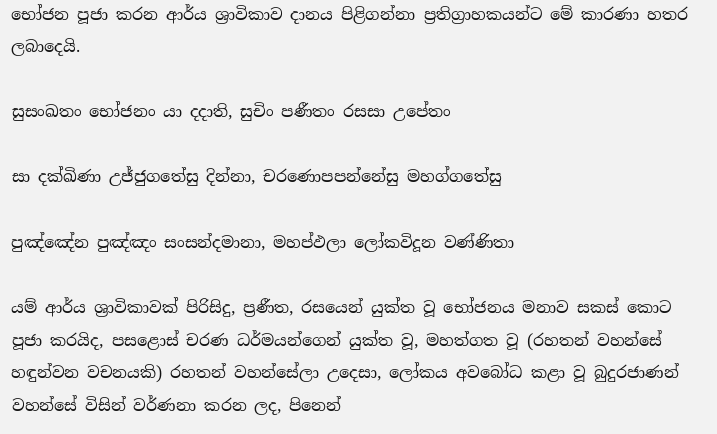භෝජන පූජා කරන ආර්ය ශ්‍රාවිකාව දානය පිළිගන්නා ප්‍රතිග්‍රාහකයන්ට මේ කාරණා හතර ලබාදෙයි.

සුසංඛතං භෝජනං යා දදාති, සුචිං පණීතං රසසා උපේතං

සා දක්ඛිණා උජ්ජුගතේසු දින්නා, චරණොපපන්නේසු මහග්ගතේසු

පුඤ්ඤේන පුඤ්ඤං සංසන්දමානා, මහප්ඵලා ලෝකවිදූන වණ්ණිතා

යම් ආර්ය ශ්‍රාවිකාවක් පිරිසිදු, ප්‍රණීත, රසයෙන් යුක්ත වූ භෝජනය මනාව සකස් කොට පූජා කරයිද, පසළොස් චරණ ධර්මයන්ගෙන් යුක්ත වූ, මහත්ගත වූ (රහතන් වහන්සේ හඳුන්වන වචනයකි) රහතන් වහන්සේලා උදෙසා, ලෝකය අවබෝධ කළා වූ බුදුරජාණන් වහන්සේ විසින් වර්ණනා කරන ලද, පිනෙන්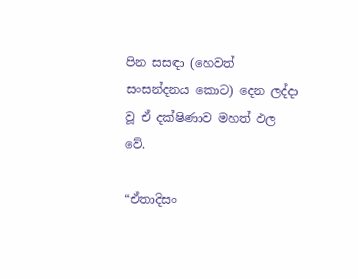පින සසඳා (හෙවත් සංසන්දනය කොට) දෙන ලද්දා වූ ඒ දක්ෂිණාව මහත් ඵල වේ.

“ඒතාදිසං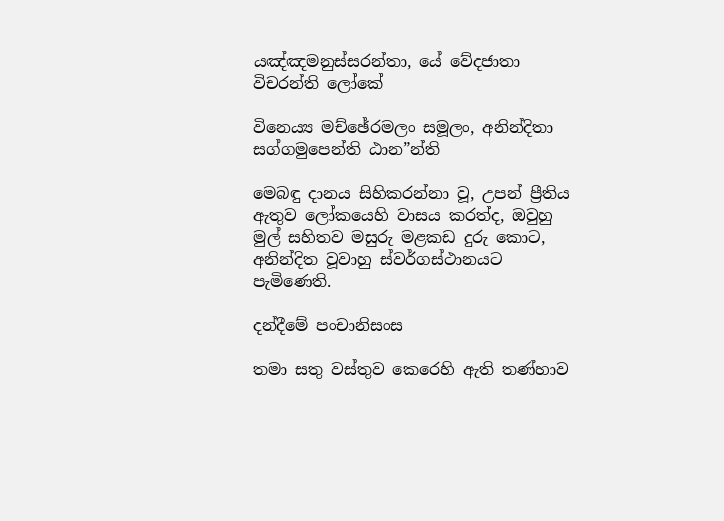යඤ්ඤමනුස්සරන්තා, යේ වේදජාතා විචරන්ති ලෝකේ

විනෙය්‍ය මච්ඡේරමලං සමූලං, අනින්දිතා සග්ගමුපෙන්ති ඨාන”න්ති

මෙබඳු දානය සිහිකරන්නා වූ, උපන් ප්‍රීතිය ඇතුව ලෝකයෙහි වාසය කරත්ද, ඔවුහු මුල් සහිතව මසුරු මළකඩ දුරු කොට, අනින්දිත වූවාහු ස්වර්ගස්ථානයට පැමිණෙති.

දන්දීමේ පංචානිසංස

තමා සතු වස්තුව කෙරෙහි ඇති තණ්හාව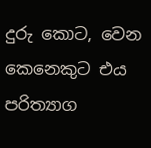දුරු කොට, වෙන කෙනෙකුට එය පරිත්‍යාග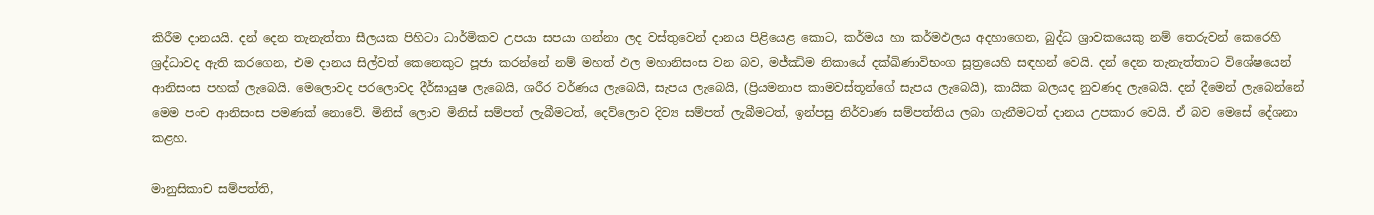කිරීම දානයයි. දන් දෙන තැනැත්තා සීලයක පිහිටා ධාර්මිකව උපයා සපයා ගන්නා ලද වස්තුවෙන් දානය පිළියෙළ කොට, කර්මය හා කර්මඵලය අදහාගෙන, බුද්ධ ශ්‍රාවකයෙකු නම් තෙරුවන් කෙරෙහි ශ්‍රද්ධාවද ඇති කරගෙන, එම දානය සිල්වත් කෙනෙකුට පූජා කරන්නේ නම් මහත් ඵල මහානිසංස වන බව, මජ්ඣිම නිකායේ දක්ඛිණාවිභංග සූත්‍රයෙහි සඳහන් වෙයි. දන් දෙන තැනැත්තාට විශේෂයෙන් ආනිසංස පහක් ලැබෙයි. මෙලොවද පරලොවද දීර්ඝායුෂ ලැබෙයි, ශරීර වර්ණය ලැබෙයි, සැපය ලැබෙයි, (ප්‍රියමනාප කාමවස්තූන්ගේ සැපය ලැබෙයි), කායික බලයද නුවණද ලැබෙයි. දන් දීමෙන් ලැබෙන්නේ මෙම පංච ආනිසංස පමණක් නොවේ. මිනිස් ලොව මිනිස් සම්පත් ලැබීමටත්, දෙව්ලොව දිව්‍ය සම්පත් ලැබීමටත්, ඉන්පසු නිර්වාණ සම්පත්තිය ලබා ගැනීමටත් දානය උපකාර වෙයි. ඒ බව මෙසේ දේශනා කළහ.

මානුසිකාච සම්පත්ති,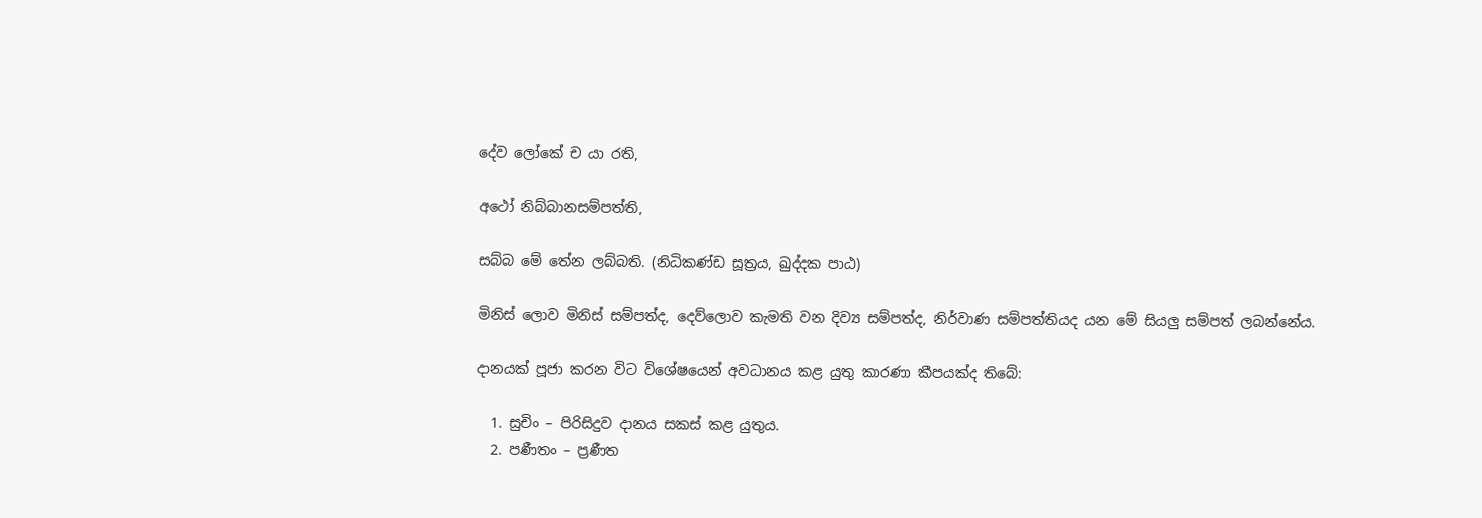දේව ලෝකේ ච යා රති,

අථෝ නිබ්බානසම්පත්ති,

සබ්බ මේ තේන ලබ්බති. (නිධිකණ්ඩ සූත්‍රය, ඛුද්දක පාඨ)

මිනිස් ලොව මිනිස් සම්පත්ද, දෙව්ලොව කැමති වන දිව්‍ය සම්පත්ද, නිර්වාණ සම්පත්තියද යන මේ සියලු සම්පත් ලබන්නේය.

දානයක් පූජා කරන විට විශේෂයෙන් අවධානය කළ යුතු කාරණා කීපයක්ද තිබේ:

  1. සුචිං – පිරිසිදුව දානය සකස් කළ යුතුය.
  2. පණීතං – ප්‍රණීත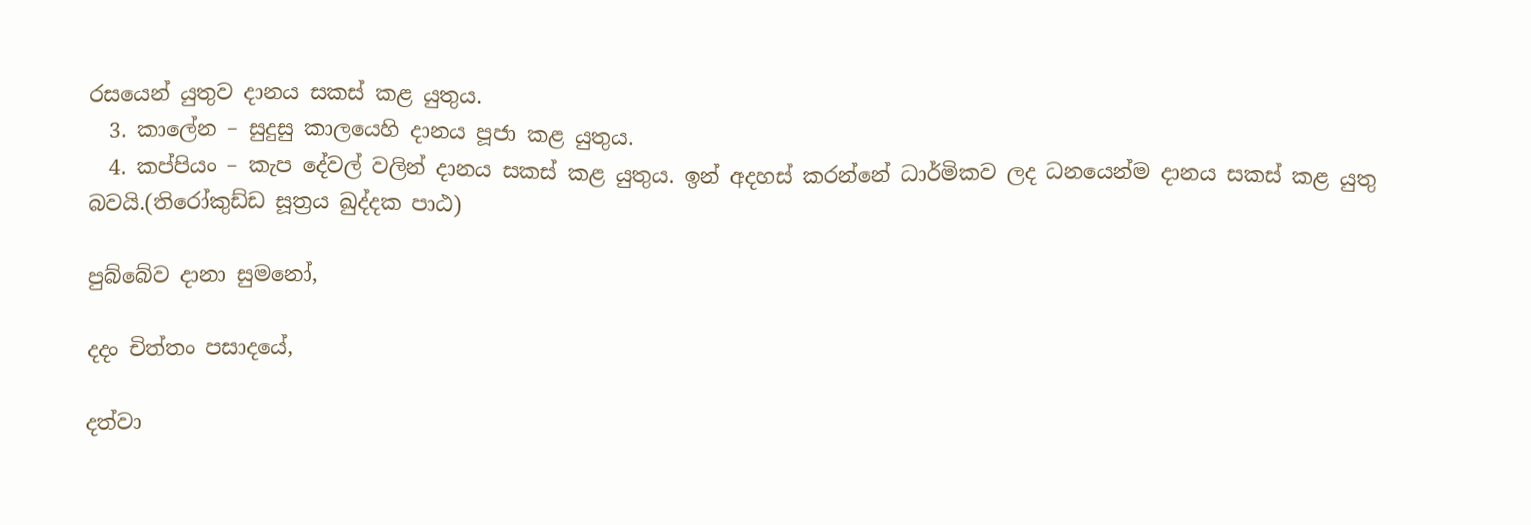රසයෙන් යුතුව දානය සකස් කළ යුතුය.
  3. කාලේන – සුදුසු කාලයෙහි දානය පූජා කළ යුතුය.
  4. කප්පියං – කැප දේවල් වලින් දානය සකස් කළ යුතුය. ඉන් අදහස් කරන්නේ ධාර්මිකව ලද ධනයෙන්ම දානය සකස් කළ යුතු බවයි.(තිරෝකුඩ්ඩ සූත්‍රය ඛුද්දක පාඨ)

පුබ්බේව දානා සුමනෝ,

දදං චිත්තං පසාදයේ,

දත්වා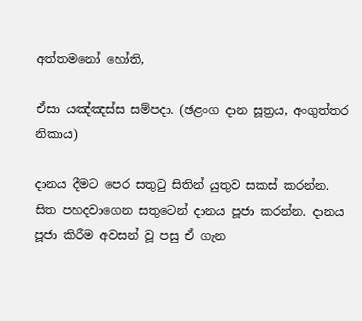අත්තමනෝ හෝති,

ඒසා යඤ්ඤස්ස සම්පදා. (ඡළංග දාන සූත්‍රය, අංගුත්තර නිකාය)

දානය දීමට පෙර සතුටු සිතින් යුතුව සකස් කරන්න. සිත පහදවාගෙන සතුටෙන් දානය පූජා කරන්න. දානය පූජා කිරීම අවසන් වූ පසු ඒ ගැන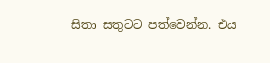සිතා සතුටට පත්වෙන්න. එය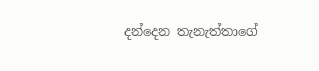දන්දෙන තැනැත්තාගේ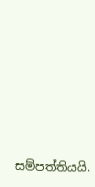සම්පත්තියයි.